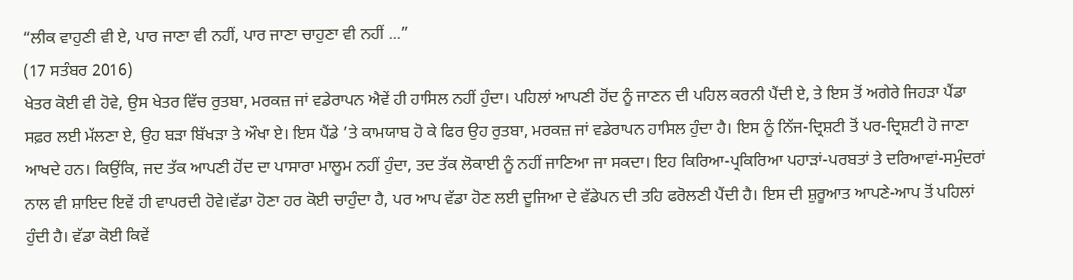“ਲੀਕ ਵਾਹੁਣੀ ਵੀ ਏ, ਪਾਰ ਜਾਣਾ ਵੀ ਨਹੀਂ, ਪਾਰ ਜਾਣਾ ਚਾਹੁਣਾ ਵੀ ਨਹੀਂ ...”
(17 ਸਤੰਬਰ 2016)
ਖੇਤਰ ਕੋਈ ਵੀ ਹੋਵੇ, ਉਸ ਖੇਤਰ ਵਿੱਚ ਰੁਤਬਾ, ਮਰਕਜ਼ ਜਾਂ ਵਡੇਰਾਪਨ ਐਵੇਂ ਹੀ ਹਾਸਿਲ ਨਹੀਂ ਹੁੰਦਾ। ਪਹਿਲਾਂ ਆਪਣੀ ਹੋਂਦ ਨੂੰ ਜਾਣਨ ਦੀ ਪਹਿਲ ਕਰਨੀ ਪੈਂਦੀ ਏ, ਤੇ ਇਸ ਤੋਂ ਅਗੇਰੇ ਜਿਹੜਾ ਪੈਂਡਾ ਸਫ਼ਰ ਲਈ ਮੱਲਣਾ ਏ, ਉਹ ਬੜਾ ਬਿੱਖੜਾ ਤੇ ਔਖਾ ਏ। ਇਸ ਪੈਂਡੇ ’ਤੇ ਕਾਮਯਾਬ ਹੋ ਕੇ ਫਿਰ ਉਹ ਰੁਤਬਾ, ਮਰਕਜ਼ ਜਾਂ ਵਡੇਰਾਪਨ ਹਾਸਿਲ ਹੁੰਦਾ ਹੈ। ਇਸ ਨੂੰ ਨਿੱਜ-ਦ੍ਰਿਸ਼ਟੀ ਤੋਂ ਪਰ-ਦ੍ਰਿਸ਼ਟੀ ਹੋ ਜਾਣਾ ਆਖਦੇ ਹਨ। ਕਿਉਂਕਿ, ਜਦ ਤੱਕ ਆਪਣੀ ਹੋਂਦ ਦਾ ਪਾਸਾਰਾ ਮਾਲੂਮ ਨਹੀਂ ਹੁੰਦਾ, ਤਦ ਤੱਕ ਲੋਕਾਈ ਨੂੰ ਨਹੀਂ ਜਾਣਿਆ ਜਾ ਸਕਦਾ। ਇਹ ਕਿਰਿਆ-ਪ੍ਰਕਿਰਿਆ ਪਹਾੜਾਂ-ਪਰਬਤਾਂ ਤੇ ਦਰਿਆਵਾਂ-ਸਮੁੰਦਰਾਂ ਨਾਲ ਵੀ ਸ਼ਾਇਦ ਇਵੇਂ ਹੀ ਵਾਪਰਦੀ ਹੋਵੇ।ਵੱਡਾ ਹੋਣਾ ਹਰ ਕੋਈ ਚਾਹੁੰਦਾ ਹੈ, ਪਰ ਆਪ ਵੱਡਾ ਹੋਣ ਲਈ ਦੂਜਿਆ ਦੇ ਵੱਡੇਪਨ ਦੀ ਤਹਿ ਫਰੋਲਣੀ ਪੈਂਦੀ ਹੈ। ਇਸ ਦੀ ਸ਼ੁਰੂਆਤ ਆਪਣੇ-ਆਪ ਤੋਂ ਪਹਿਲਾਂ ਹੁੰਦੀ ਹੈ। ਵੱਡਾ ਕੋਈ ਕਿਵੇਂ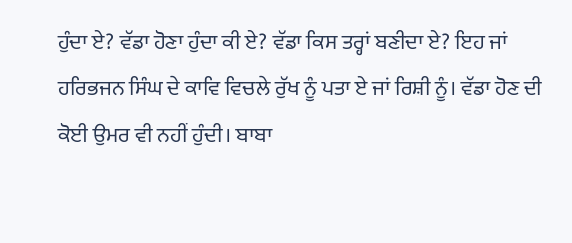ਹੁੰਦਾ ਏ? ਵੱਡਾ ਹੋਣਾ ਹੁੰਦਾ ਕੀ ਏ? ਵੱਡਾ ਕਿਸ ਤਰ੍ਹਾਂ ਬਣੀਦਾ ਏ? ਇਹ ਜਾਂ ਹਰਿਭਜਨ ਸਿੰਘ ਦੇ ਕਾਵਿ ਵਿਚਲੇ ਰੁੱਖ ਨੂੰ ਪਤਾ ਏ ਜਾਂ ਰਿਸ਼ੀ ਨੂੰ। ਵੱਡਾ ਹੋਣ ਦੀ ਕੋਈ ਉਮਰ ਵੀ ਨਹੀਂ ਹੁੰਦੀ। ਬਾਬਾ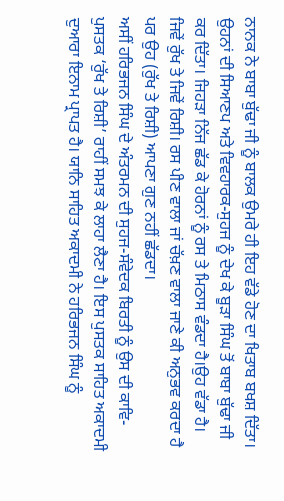ਨਾਨਕ ਨੇ ਬਾਬਾ ਬੁੱਢਾ ਜੀ ਨੂੰ ਬਾਲਕ ਉਮਰੇ ਹੀ ਇਹ ਵੱਡੇ ਹੋਣ ਦਾ ਖਿਤਾਬ ਬਖਸ਼ ਦਿੱਤਾ। ਉਹਨਾਂ ਦੀ ਸਿਆਣਪ ਅਤੇ ਵਿਵਹਾਰਕ-ਸੁਹਜ ਨੂੰ ਦੇਖ ਕੇ ਬੂੜਾ ਸਿੰਘ ਤੋਂ ਬਾਬਾ ਬੁੱਢਾ ਜੀ ਕਰ ਦਿੱਤਾ। ਜਿਹੜਾ ਨਿੱਜ ਛੱਡ ਕੇ ਹੋਰਨਾਂ ਨੂੰ ਰਸ ਤੇ ਮਿਠਾਸ ਵੰਡਦਾ ਹੈ।ਉਹ ਵੱਡਾ ਹੈ। ਜਿਵੇਂ ਰੁੱਖ ਤੇ ਜਿਵੇਂ ਰਿਸ਼ੀ। ਰਸ ਪੀਣ ਵਾਲਾ ਜਾਂ ਚੱਖ਼ਣ ਵਾਲਾ ਜਾਣੇ ਕੀ ਅਨੁਭਵ ਕਰਦਾ ਹੈ ਪਰ ਉਹ (ਰੁੱਖ ਤੇ ਰਿਸ਼ੀ) ਆਪਣਾ ਗੁਣ ਨਹੀਂ ਛੱਡਦਾ।
ਅਸੀਂ ਹਰਿਭਜਨ ਸਿੰਘ ਦੇ ਅੰਤਰਮਨ ਦੀ ਸੁਹਜ-ਸੰਵੇਦਕ ਬਿਰਤੀ ਨੂੰ ਉਸ ਦੀ ਕਾਵਿ-ਪੁਸਤਕ ‘ਰੁੱਖ ਤੇ ਰਿਸ਼ੀ’ ਰਾਹੀਂ ਸਮਝ ਕੇ ਲਾਹਾ ਲੈਣਾ ਹੈ। ਇਸ ਪੁਸਤਕ ਸਾਹਿਤ ਅਕਾਦਮੀ ਦੁਆਰਾ ਇਨਾਮ ਪ੍ਰਾਪਤ ਹੈ। ਯਾਨਿ ਸਾਹਿਤ ਅਕਾਦਮੀ ਨੇ ਹਰਿਭਜਨ ਸਿੰਘ ਨੂੰ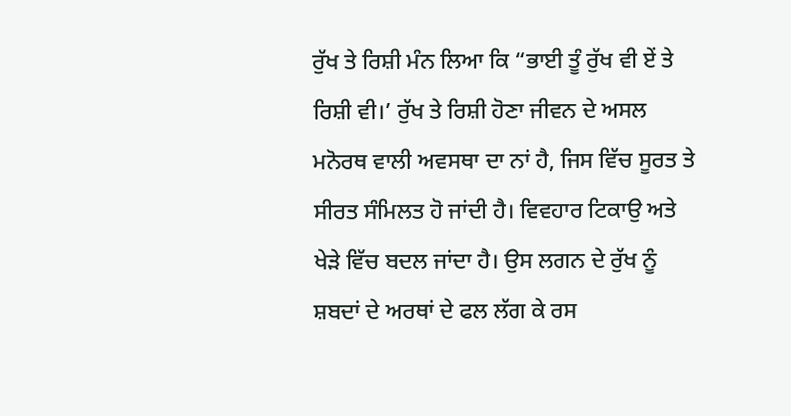ਰੁੱਖ ਤੇ ਰਿਸ਼ੀ ਮੰਨ ਲਿਆ ਕਿ “ਭਾਈ ਤੂੰ ਰੁੱਖ ਵੀ ਏਂ ਤੇ ਰਿਸ਼ੀ ਵੀ।’ ਰੁੱਖ ਤੇ ਰਿਸ਼ੀ ਹੋਣਾ ਜੀਵਨ ਦੇ ਅਸਲ ਮਨੋਰਥ ਵਾਲੀ ਅਵਸਥਾ ਦਾ ਨਾਂ ਹੈ, ਜਿਸ ਵਿੱਚ ਸੂਰਤ ਤੇ ਸੀਰਤ ਸੰਮਿਲਤ ਹੋ ਜਾਂਦੀ ਹੈ। ਵਿਵਹਾਰ ਟਿਕਾਉ ਅਤੇ ਖੇੜੇ ਵਿੱਚ ਬਦਲ ਜਾਂਦਾ ਹੈ। ਉਸ ਲਗਨ ਦੇ ਰੁੱਖ ਨੂੰ ਸ਼ਬਦਾਂ ਦੇ ਅਰਥਾਂ ਦੇ ਫਲ ਲੱਗ ਕੇ ਰਸ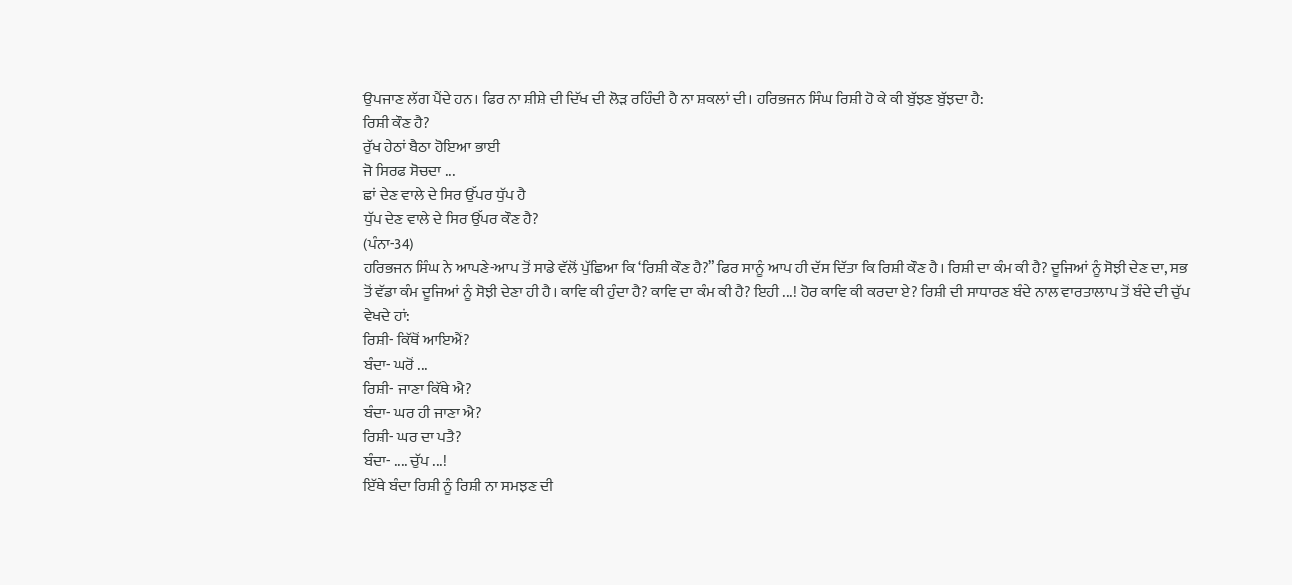ਉਪਜਾਣ ਲੱਗ ਪੈਂਦੇ ਹਨ। ਫਿਰ ਨਾ ਸ਼ੀਸ਼ੇ ਦੀ ਦਿੱਖ ਦੀ ਲੋੜ ਰਹਿੰਦੀ ਹੈ ਨਾ ਸ਼ਕਲਾਂ ਦੀ। ਹਰਿਭਜਨ ਸਿੰਘ ਰਿਸ਼ੀ ਹੋ ਕੇ ਕੀ ਬੁੱਝਣ ਬੁੱਝਦਾ ਹੈ:
ਰਿਸ਼ੀ ਕੌਣ ਹੈ?
ਰੁੱਖ ਹੇਠਾਂ ਬੈਠਾ ਹੋਇਆ ਭਾਈ
ਜੋ ਸਿਰਫ ਸੋਚਦਾ ...
ਛਾਂ ਦੇਣ ਵਾਲੇ ਦੇ ਸਿਰ ਉੱਪਰ ਧੁੱਪ ਹੈ
ਧੁੱਪ ਦੇਣ ਵਾਲੇ ਦੇ ਸਿਰ ਉੱਪਰ ਕੌਣ ਹੈ?
(ਪੰਨਾ-34)
ਹਰਿਭਜਨ ਸਿੰਘ ਨੇ ਆਪਣੇ-ਆਪ ਤੋਂ ਸਾਡੇ ਵੱਲੋਂ ਪੁੱਛਿਆ ਕਿ ‘ਰਿਸ਼ੀ ਕੌਣ ਹੈ?” ਫਿਰ ਸਾਨੂੰ ਆਪ ਹੀ ਦੱਸ ਦਿੱਤਾ ਕਿ ਰਿਸ਼ੀ ਕੌਣ ਹੈ। ਰਿਸ਼ੀ ਦਾ ਕੰਮ ਕੀ ਹੈ? ਦੂਜਿਆਂ ਨੂੰ ਸੋਝੀ ਦੇਣ ਦਾ, ਸਭ ਤੋਂ ਵੱਡਾ ਕੰਮ ਦੂਜਿਆਂ ਨੂੰ ਸੋਝੀ ਦੇਣਾ ਹੀ ਹੈ। ਕਾਵਿ ਕੀ ਹੁੰਦਾ ਹੈ? ਕਾਵਿ ਦਾ ਕੰਮ ਕੀ ਹੈ? ਇਹੀ ...! ਹੋਰ ਕਾਵਿ ਕੀ ਕਰਦਾ ਏ? ਰਿਸ਼ੀ ਦੀ ਸਾਧਾਰਣ ਬੰਦੇ ਨਾਲ ਵਾਰਤਾਲਾਪ ਤੋਂ ਬੰਦੇ ਦੀ ਚੁੱਪ ਵੇਖਦੇ ਹਾਂ:
ਰਿਸ਼ੀ- ਕਿੱਥੋਂ ਆਇਐਂ?
ਬੰਦਾ- ਘਰੋਂ ...
ਰਿਸ਼ੀ- ਜਾਣਾ ਕਿੱਥੇ ਐ?
ਬੰਦਾ- ਘਰ ਹੀ ਜਾਣਾ ਐ?
ਰਿਸ਼ੀ- ਘਰ ਦਾ ਪਤੈ?
ਬੰਦਾ- .... ਚੁੱਪ ...!
ਇੱਥੇ ਬੰਦਾ ਰਿਸ਼ੀ ਨੂੰ ਰਿਸ਼ੀ ਨਾ ਸਮਝਣ ਦੀ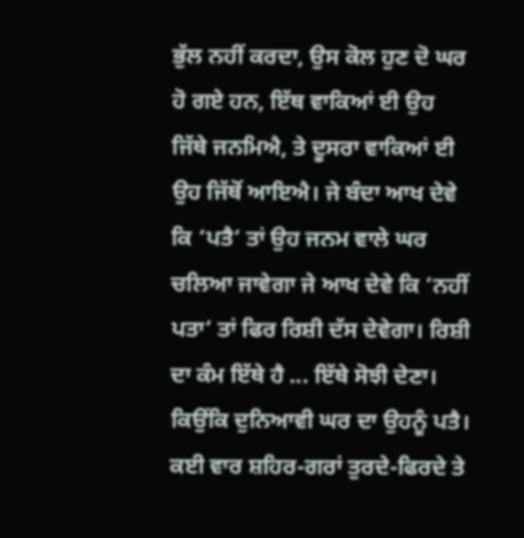ਭੁੱਲ ਨਹੀਂ ਕਰਦਾ, ਉਸ ਕੋਲ ਹੁਣ ਦੋ ਘਰ ਹੋ ਗਏ ਹਨ, ਇੱਥ ਵਾਕਿਆਂ ਈ ਉਹ ਜਿੱਥੇ ਜਨਮਿਐ, ਤੇ ਦੂਸਰਾ ਵਾਕਿਆਂ ਈ ਉਹ ਜਿੱਥੋਂ ਆਇਐ। ਜੇ ਬੰਦਾ ਆਖ ਦੇਵੇ ਕਿ ‘ਪਤੈ’ ਤਾਂ ਉਹ ਜਨਮ ਵਾਲੇ ਘਰ ਚਲਿਆ ਜਾਵੇਗਾ ਜੇ ਆਖ ਦੇਵੇ ਕਿ ‘ਨਹੀਂ ਪਤਾ’ ਤਾਂ ਫਿਰ ਰਿਸ਼ੀ ਦੱਸ ਦੇਵੇਗਾ। ਰਿਸ਼ੀ ਦਾ ਕੰਮ ਇੱਥੇ ਹੈ ... ਇੱਥੇ ਸੋਝੀ ਦੇਣਾ। ਕਿਉਂਕਿ ਦੁਨਿਆਵੀ ਘਰ ਦਾ ਉਹਨੂੰ ਪਤੈ।
ਕਈ ਵਾਰ ਸ਼ਹਿਰ-ਗਰਾਂ ਤੁਰਦੇ-ਫਿਰਦੇ ਤੇ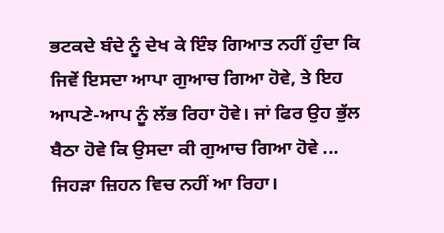ਭਟਕਦੇ ਬੰਦੇ ਨੂੰ ਦੇਖ ਕੇ ਇੰਝ ਗਿਆਤ ਨਹੀਂ ਹੁੰਦਾ ਕਿ ਜਿਵੇਂ ਇਸਦਾ ਆਪਾ ਗੁਆਚ ਗਿਆ ਹੋਵੇ, ਤੇ ਇਹ ਆਪਣੇ-ਆਪ ਨੂੰ ਲੱਭ ਰਿਹਾ ਹੋਵੇ। ਜਾਂ ਫਿਰ ਉਹ ਭੁੱਲ ਬੈਠਾ ਹੋਵੇ ਕਿ ਉਸਦਾ ਕੀ ਗੁਆਚ ਗਿਆ ਹੋਵੇ ... ਜਿਹੜਾ ਜ਼ਿਹਨ ਵਿਚ ਨਹੀਂ ਆ ਰਿਹਾ।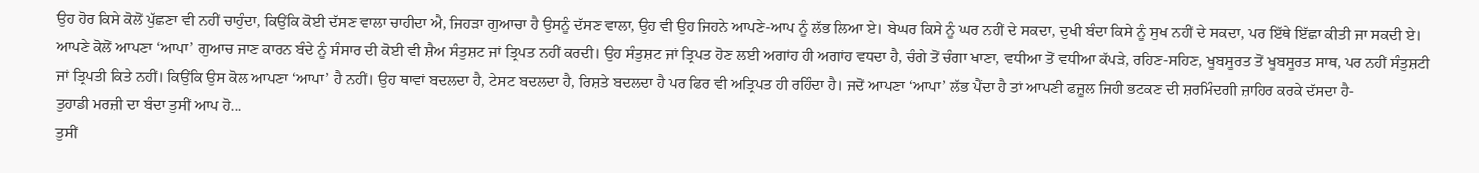ਉਹ ਹੋਰ ਕਿਸੇ ਕੋਲੋਂ ਪੁੱਛਣਾ ਵੀ ਨਹੀਂ ਚਾਹੁੰਦਾ, ਕਿਉਂਕਿ ਕੋਈ ਦੱਸਣ ਵਾਲਾ ਚਾਹੀਦਾ ਐ, ਜਿਹੜਾ ਗੁਆਚਾ ਹੈ ਉਸਨੂੰ ਦੱਸਣ ਵਾਲਾ, ਉਹ ਵੀ ਉਹ ਜਿਹਨੇ ਆਪਣੇ-ਆਪ ਨੂੰ ਲੱਭ ਲਿਆ ਏ। ਬੇਘਰ ਕਿਸੇ ਨੂੰ ਘਰ ਨਹੀਂ ਦੇ ਸਕਦਾ, ਦੁਖੀ ਬੰਦਾ ਕਿਸੇ ਨੂੰ ਸੁਖ ਨਹੀਂ ਦੇ ਸਕਦਾ, ਪਰ ਇੱਥੇ ਇੱਛਾ ਕੀਤੀ ਜਾ ਸਕਦੀ ਏ। ਆਪਣੇ ਕੋਲੋਂ ਆਪਣਾ ‘ਆਪਾ’ ਗੁਆਚ ਜਾਣ ਕਾਰਨ ਬੰਦੇ ਨੂੰ ਸੰਸਾਰ ਦੀ ਕੋਈ ਵੀ ਸ਼ੈਅ ਸੰਤੁਸ਼ਟ ਜਾਂ ਤ੍ਰਿਪਤ ਨਹੀਂ ਕਰਦੀ। ਉਹ ਸੰਤੁਸ਼ਟ ਜਾਂ ਤ੍ਰਿਪਤ ਹੋਣ ਲਈ ਅਗਾਂਹ ਹੀ ਅਗਾਂਹ ਵਧਦਾ ਹੈ, ਚੰਗੇ ਤੋਂ ਚੰਗਾ ਖਾਣਾ, ਵਧੀਆ ਤੋਂ ਵਧੀਆ ਕੱਪੜੇ, ਰਹਿਣ-ਸਹਿਣ, ਖੂਬਸੂਰਤ ਤੋਂ ਖੂਬਸੂਰਤ ਸਾਥ, ਪਰ ਨਹੀਂ ਸੰਤੁਸ਼ਟੀ ਜਾਂ ਤ੍ਰਿਪਤੀ ਕਿਤੇ ਨਹੀਂ। ਕਿਉਂਕਿ ਉਸ ਕੋਲ ਆਪਣਾ ‘ਆਪਾ’ ਹੈ ਨਹੀਂ। ਉਹ ਥਾਵਾਂ ਬਦਲਦਾ ਹੈ, ਟੇਸਟ ਬਦਲਦਾ ਹੈ, ਰਿਸ਼ਤੇ ਬਦਲਦਾ ਹੈ ਪਰ ਫਿਰ ਵੀ ਅਤ੍ਰਿਪਤ ਹੀ ਰਹਿੰਦਾ ਹੈ। ਜਦੋਂ ਆਪਣਾ ‘ਆਪਾ’ ਲੱਭ ਪੈਂਦਾ ਹੈ ਤਾਂ ਆਪਣੀ ਫਜ਼ੂਲ ਜਿਹੀ ਭਟਕਣ ਦੀ ਸ਼ਰਮਿੰਦਗੀ ਜ਼ਾਹਿਰ ਕਰਕੇ ਦੱਸਦਾ ਹੈ-
ਤੁਹਾਡੀ ਮਰਜ਼ੀ ਦਾ ਬੰਦਾ ਤੁਸੀਂ ਆਪ ਹੋ...
ਤੁਸੀਂ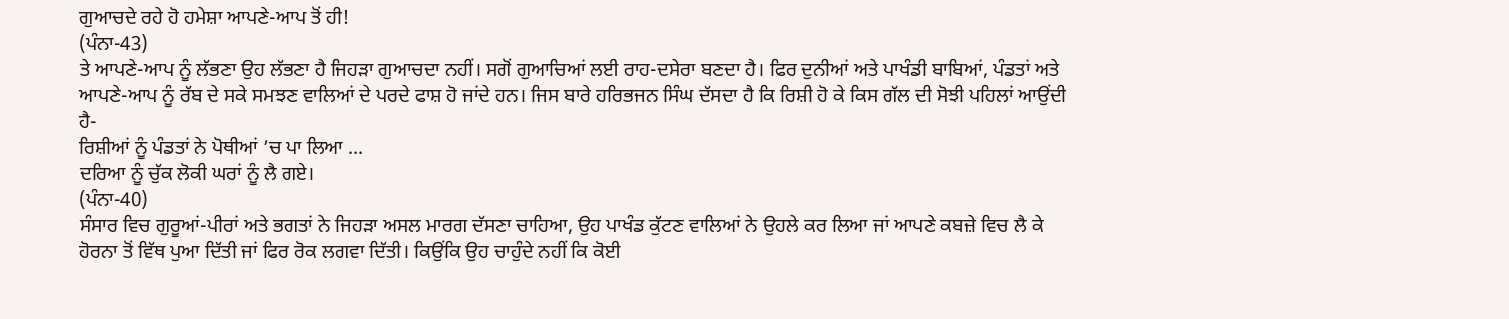ਗੁਆਚਦੇ ਰਹੇ ਹੋ ਹਮੇਸ਼ਾ ਆਪਣੇ-ਆਪ ਤੋਂ ਹੀ!
(ਪੰਨਾ-43)
ਤੇ ਆਪਣੇ-ਆਪ ਨੂੰ ਲੱਭਣਾ ਉਹ ਲੱਭਣਾ ਹੈ ਜਿਹੜਾ ਗੁਆਚਦਾ ਨਹੀਂ। ਸਗੋਂ ਗੁਆਚਿਆਂ ਲਈ ਰਾਹ-ਦਸੇਰਾ ਬਣਦਾ ਹੈ। ਫਿਰ ਦੁਨੀਆਂ ਅਤੇ ਪਾਖੰਡੀ ਬਾਬਿਆਂ, ਪੰਡਤਾਂ ਅਤੇ ਆਪਣੇ-ਆਪ ਨੂੰ ਰੱਬ ਦੇ ਸਕੇ ਸਮਝਣ ਵਾਲਿਆਂ ਦੇ ਪਰਦੇ ਫਾਸ਼ ਹੋ ਜਾਂਦੇ ਹਨ। ਜਿਸ ਬਾਰੇ ਹਰਿਭਜਨ ਸਿੰਘ ਦੱਸਦਾ ਹੈ ਕਿ ਰਿਸ਼ੀ ਹੋ ਕੇ ਕਿਸ ਗੱਲ ਦੀ ਸੋਝੀ ਪਹਿਲਾਂ ਆਉਂਦੀ ਹੈ-
ਰਿਸ਼ੀਆਂ ਨੂੰ ਪੰਡਤਾਂ ਨੇ ਪੋਥੀਆਂ ’ਚ ਪਾ ਲਿਆ ...
ਦਰਿਆ ਨੂੰ ਚੁੱਕ ਲੋਕੀ ਘਰਾਂ ਨੂੰ ਲੈ ਗਏ।
(ਪੰਨਾ-40)
ਸੰਸਾਰ ਵਿਚ ਗੁਰੂਆਂ-ਪੀਰਾਂ ਅਤੇ ਭਗਤਾਂ ਨੇ ਜਿਹੜਾ ਅਸਲ ਮਾਰਗ ਦੱਸਣਾ ਚਾਹਿਆ, ਉਹ ਪਾਖੰਡ ਕੁੱਟਣ ਵਾਲਿਆਂ ਨੇ ਉਹਲੇ ਕਰ ਲਿਆ ਜਾਂ ਆਪਣੇ ਕਬਜ਼ੇ ਵਿਚ ਲੈ ਕੇ ਹੋਰਨਾ ਤੋਂ ਵਿੱਥ ਪੁਆ ਦਿੱਤੀ ਜਾਂ ਫਿਰ ਰੋਕ ਲਗਵਾ ਦਿੱਤੀ। ਕਿਉਂਕਿ ਉਹ ਚਾਹੁੰਦੇ ਨਹੀਂ ਕਿ ਕੋਈ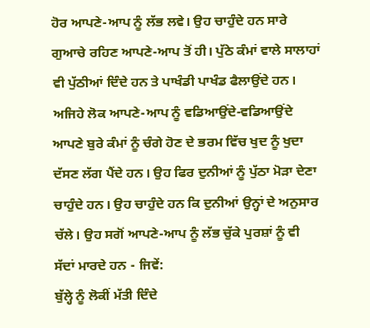ਹੋਰ ਆਪਣੇ-ਆਪ ਨੂੰ ਲੱਭ ਲਵੇ। ਉਹ ਚਾਹੁੰਦੇ ਹਨ ਸਾਰੇ ਗੁਆਚੇ ਰਹਿਣ ਆਪਣੇ-ਆਪ ਤੋਂ ਹੀ। ਪੁੱਠੇ ਕੰਮਾਂ ਵਾਲੇ ਸਾਲਾਹਾਂ ਵੀ ਪੁੱਠੀਆਂ ਦਿੰਦੇ ਹਨ ਤੇ ਪਾਖੰਡੀ ਪਾਖੰਡ ਫੈਲਾਉਂਦੇ ਹਨ। ਅਜਿਹੇ ਲੋਕ ਆਪਣੇ-ਆਪ ਨੂੰ ਵਡਿਆਉਂਦੇ-ਵਡਿਆਉਂਦੇ ਆਪਣੇ ਬੁਰੇ ਕੰਮਾਂ ਨੂੰ ਚੰਗੇ ਹੋਣ ਦੇ ਭਰਮ ਵਿੱਚ ਖੁਦ ਨੂੰ ਖੁਦਾ ਦੱਸਣ ਲੱਗ ਪੈਂਦੇ ਹਨ। ਉਹ ਫਿਰ ਦੁਨੀਆਂ ਨੂੰ ਪੁੱਠਾ ਮੋੜਾ ਦੇਣਾ ਚਾਹੁੰਦੇ ਹਨ। ਉਹ ਚਾਹੁੰਦੇ ਹਨ ਕਿ ਦੁਨੀਆਂ ਉਨ੍ਹਾਂ ਦੇ ਅਨੁਸਾਰ ਚੱਲੇ। ਉਹ ਸਗੋਂ ਆਪਣੇ-ਆਪ ਨੂੰ ਲੱਭ ਚੁੱਕੇ ਪੁਰਸ਼ਾਂ ਨੂੰ ਵੀ ਸੱਦਾਂ ਮਾਰਦੇ ਹਨ - ਜਿਵੇਂ:
ਬੁੱਲ੍ਹੇ ਨੂੰ ਲੋਕੀਂ ਮੱਤੀ ਦਿੰਦੇ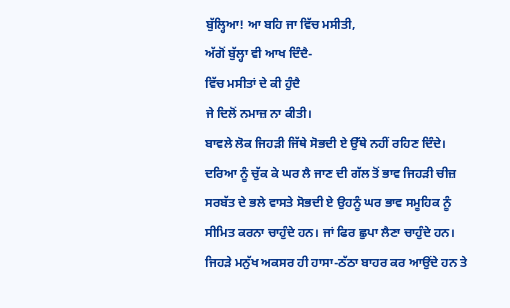ਬੁੱਲ੍ਹਿਆ! ਆ ਬਹਿ ਜਾ ਵਿੱਚ ਮਸੀਤੀ,
ਅੱਗੋਂ ਬੁੱਲ੍ਹਾ ਵੀ ਆਖ ਦਿੰਦੈ-
ਵਿੱਚ ਮਸੀਤਾਂ ਦੇ ਕੀ ਹੁੰਦੈ
ਜੇ ਦਿਲੋਂ ਨਮਾਜ਼ ਨਾ ਕੀਤੀ।
ਬਾਵਲੇ ਲੋਕ ਜਿਹੜੀ ਜਿੱਥੇ ਸੋਭਦੀ ਏ ਉੱਥੇ ਨਹੀਂ ਰਹਿਣ ਦਿੰਦੇ। ਦਰਿਆ ਨੂੰ ਚੁੱਕ ਕੇ ਘਰ ਲੈ ਜਾਣ ਦੀ ਗੱਲ ਤੋਂ ਭਾਵ ਜਿਹੜੀ ਚੀਜ਼ ਸਰਬੱਤ ਦੇ ਭਲੇ ਵਾਸਤੇ ਸੋਭਦੀ ਏ ਉਹਨੂੰ ਘਰ ਭਾਵ ਸਮੂਹਿਕ ਨੂੰ ਸੀਮਿਤ ਕਰਨਾ ਚਾਹੁੰਦੇ ਹਨ। ਜਾਂ ਫਿਰ ਛੁਪਾ ਲੈਣਾ ਚਾਹੁੰਦੇ ਹਨ। ਜਿਹੜੇ ਮਨੁੱਖ ਅਕਸਰ ਹੀ ਹਾਸਾ-ਠੱਠਾ ਬਾਹਰ ਕਰ ਆਉਂਦੇ ਹਨ ਤੇ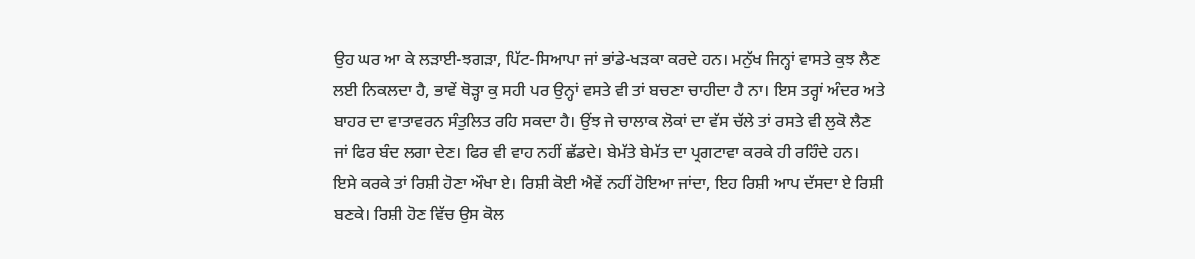ਉਹ ਘਰ ਆ ਕੇ ਲੜਾਈ-ਝਗੜਾ, ਪਿੱਟ-ਸਿਆਪਾ ਜਾਂ ਭਾਂਡੇ-ਖੜਕਾ ਕਰਦੇ ਹਨ। ਮਨੁੱਖ ਜਿਨ੍ਹਾਂ ਵਾਸਤੇ ਕੁਝ ਲੈਣ ਲਈ ਨਿਕਲਦਾ ਹੈ, ਭਾਵੇਂ ਥੋੜ੍ਹਾ ਕੁ ਸਹੀ ਪਰ ਉਨ੍ਹਾਂ ਵਸਤੇ ਵੀ ਤਾਂ ਬਚਣਾ ਚਾਹੀਦਾ ਹੈ ਨਾ। ਇਸ ਤਰ੍ਹਾਂ ਅੰਦਰ ਅਤੇ ਬਾਹਰ ਦਾ ਵਾਤਾਵਰਨ ਸੰਤੁਲਿਤ ਰਹਿ ਸਕਦਾ ਹੈ। ਉਂਝ ਜੇ ਚਾਲਾਕ ਲੋਕਾਂ ਦਾ ਵੱਸ ਚੱਲੇ ਤਾਂ ਰਸਤੇ ਵੀ ਲੁਕੋ ਲੈਣ ਜਾਂ ਫਿਰ ਬੰਦ ਲਗਾ ਦੇਣ। ਫਿਰ ਵੀ ਵਾਹ ਨਹੀਂ ਛੱਡਦੇ। ਬੇਮੱਤੇ ਬੇਮੱਤ ਦਾ ਪ੍ਰਗਟਾਵਾ ਕਰਕੇ ਹੀ ਰਹਿੰਦੇ ਹਨ।
ਇਸੇ ਕਰਕੇ ਤਾਂ ਰਿਸ਼ੀ ਹੋਣਾ ਔਖਾ ਏ। ਰਿਸ਼ੀ ਕੋਈ ਐਵੇਂ ਨਹੀਂ ਹੋਇਆ ਜਾਂਦਾ, ਇਹ ਰਿਸ਼ੀ ਆਪ ਦੱਸਦਾ ਏ ਰਿਸ਼ੀ ਬਣਕੇ। ਰਿਸ਼ੀ ਹੋਣ ਵਿੱਚ ਉਸ ਕੋਲ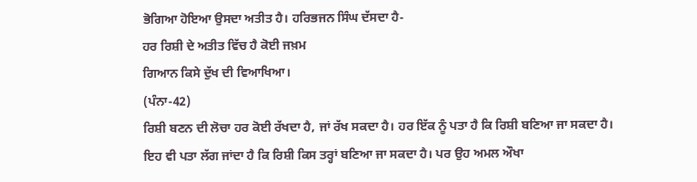ਭੋਗਿਆ ਹੋਇਆ ਉਸਦਾ ਅਤੀਤ ਹੈ। ਹਰਿਭਜਨ ਸਿੰਘ ਦੱਸਦਾ ਹੈ-
ਹਰ ਰਿਸ਼ੀ ਦੇ ਅਤੀਤ ਵਿੱਚ ਹੈ ਕੋਈ ਜਖ਼ਮ
ਗਿਆਨ ਕਿਸੇ ਦੁੱਖ ਦੀ ਵਿਆਖਿਆ।
(ਪੰਨਾ-42)
ਰਿਸ਼ੀ ਬਣਨ ਦੀ ਲੋਚਾ ਹਰ ਕੋਈ ਰੱਖਦਾ ਹੈ, ਜਾਂ ਰੱਖ ਸਕਦਾ ਹੈ। ਹਰ ਇੱਕ ਨੂੰ ਪਤਾ ਹੈ ਕਿ ਰਿਸ਼ੀ ਬਣਿਆ ਜਾ ਸਕਦਾ ਹੈ। ਇਹ ਵੀ ਪਤਾ ਲੱਗ ਜਾਂਦਾ ਹੈ ਕਿ ਰਿਸ਼ੀ ਕਿਸ ਤਰ੍ਹਾਂ ਬਣਿਆ ਜਾ ਸਕਦਾ ਹੈ। ਪਰ ਉਹ ਅਮਲ ਔਖਾ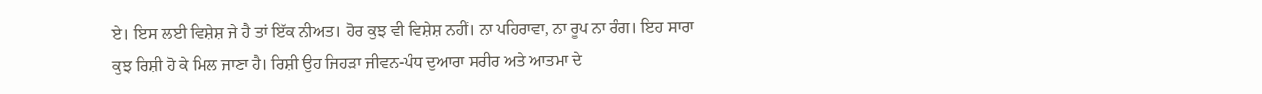ਏ। ਇਸ ਲਈ ਵਿਸ਼ੇਸ਼ ਜੇ ਹੈ ਤਾਂ ਇੱਕ ਨੀਅਤ। ਹੋਰ ਕੁਝ ਵੀ ਵਿਸ਼ੇਸ਼ ਨਹੀਂ। ਨਾ ਪਹਿਰਾਵਾ, ਨਾ ਰੂਪ ਨਾ ਰੰਗ। ਇਹ ਸਾਰਾ ਕੁਝ ਰਿਸ਼ੀ ਹੋ ਕੇ ਮਿਲ ਜਾਣਾ ਹੈ। ਰਿਸ਼ੀ ਉਹ ਜਿਹੜਾ ਜੀਵਨ-ਪੰਧ ਦੁਆਰਾ ਸਰੀਰ ਅਤੇ ਆਤਮਾ ਦੇ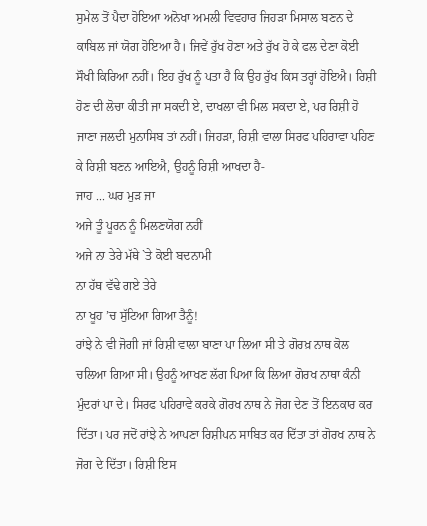ਸੁਮੇਲ ਤੋਂ ਪੈਦਾ ਹੋਇਆ ਅਨੋਖਾ ਅਮਲੀ ਵਿਵਹਾਰ ਜਿਹੜਾ ਮਿਸਾਲ ਬਣਨ ਦੇ ਕਾਬਿਲ ਜਾਂ ਯੋਗ ਹੋਇਆ ਹੈ। ਜਿਵੇਂ ਰੁੱਖ ਹੋਣਾ ਅਤੇ ਰੁੱਖ ਹੋ ਕੇ ਫਲ ਦੇਣਾ ਕੋਈ ਸੌਖੀ ਕਿਰਿਆ ਨਹੀਂ। ਇਹ ਰੁੱਖ ਨੂੰ ਪਤਾ ਹੈ ਕਿ ਉਹ ਰੁੱਖ ਕਿਸ ਤਰ੍ਹਾਂ ਹੋਇਐ। ਰਿਸ਼ੀ ਹੋਣ ਦੀ ਲੋਚਾ ਕੀਤੀ ਜਾ ਸਕਦੀ ਏ, ਦਾਖਲਾ ਵੀ ਮਿਲ ਸਕਦਾ ਏ, ਪਰ ਰਿਸ਼ੀ ਹੋ ਜਾਣਾ ਜਲਦੀ ਮੁਨਾਸਿਬ ਤਾਂ ਨਹੀਂ। ਜਿਹੜਾ, ਰਿਸ਼ੀ ਵਾਲਾ ਸਿਰਫ ਪਹਿਰਾਵਾ ਪਹਿਣ ਕੇ ਰਿਸ਼ੀ ਬਣਨ ਆਇਐ, ਉਹਨੂੰ ਰਿਸ਼ੀ ਆਖਦਾ ਹੈ-
ਜਾਹ ... ਘਰ ਮੁੜ ਜਾ
ਅਜੇ ਤੂੰ ਪੂਰਨ ਨੂੰ ਮਿਲਣਯੋਗ ਨਹੀਂ
ਅਜੇ ਨਾ ਤੇਰੇ ਮੱਥੇ `ਤੇ ਕੋਈ ਬਦਨਾਮੀ
ਨਾ ਹੱਥ ਵੱਢੇ ਗਏ ਤੇਰੇ
ਨਾ ਖੂਹ ’ਚ ਸੁੱਟਿਆ ਗਿਆ ਤੈਨੂੰ!
ਰਾਂਝੇ ਨੇ ਵੀ ਜੋਗੀ ਜਾਂ ਰਿਸ਼ੀ ਵਾਲਾ ਬਾਣਾ ਪਾ ਲਿਆ ਸੀ ਤੇ ਗੋਰਖ਼ ਨਾਥ ਕੋਲ ਚਲਿਆ ਗਿਆ ਸੀ। ਉਹਨੂੰ ਆਖਣ ਲੱਗ ਪਿਆ ਕਿ ਲਿਆ ਗੋਰਖ ਨਾਥਾ ਕੰਨੀ ਮੁੰਦਰਾਂ ਪਾ ਦੇ। ਸਿਰਫ ਪਹਿਰਾਵੇ ਕਰਕੇ ਗੋਰਖ ਨਾਥ ਨੇ ਜੋਗ ਦੇਣ ਤੋਂ ਇਨਕਾਰ ਕਰ ਦਿੱਤਾ। ਪਰ ਜਦੋਂ ਰਾਂਝੇ ਨੇ ਆਪਣਾ ਰਿਸ਼ੀਪਨ ਸਾਬਿਤ ਕਰ ਦਿੱਤਾ ਤਾਂ ਗੋਰਖ ਨਾਥ ਨੇ ਜੋਗ ਦੇ ਦਿੱਤਾ। ਰਿਸ਼ੀ ਇਸ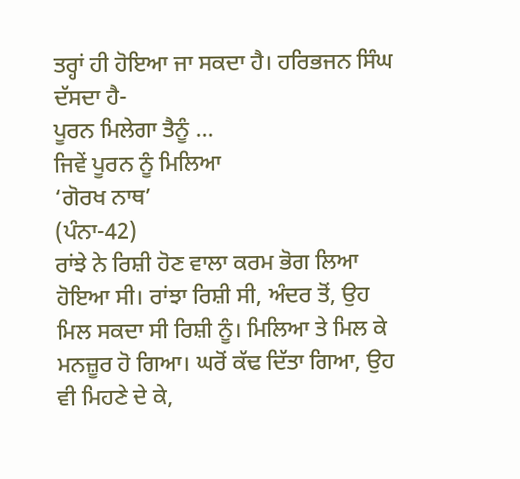ਤਰ੍ਹਾਂ ਹੀ ਹੋਇਆ ਜਾ ਸਕਦਾ ਹੈ। ਹਰਿਭਜਨ ਸਿੰਘ ਦੱਸਦਾ ਹੈ-
ਪੂਰਨ ਮਿਲੇਗਾ ਤੈਨੂੰ ...
ਜਿਵੇਂ ਪੂਰਨ ਨੂੰ ਮਿਲਿਆ
‘ਗੋਰਖ ਨਾਥ’
(ਪੰਨਾ-42)
ਰਾਂਝੇ ਨੇ ਰਿਸ਼ੀ ਹੋਣ ਵਾਲਾ ਕਰਮ ਭੋਗ ਲਿਆ ਹੋਇਆ ਸੀ। ਰਾਂਝਾ ਰਿਸ਼ੀ ਸੀ, ਅੰਦਰ ਤੋਂ, ਉਹ ਮਿਲ ਸਕਦਾ ਸੀ ਰਿਸ਼ੀ ਨੂੰ। ਮਿਲਿਆ ਤੇ ਮਿਲ ਕੇ ਮਨਜ਼ੂਰ ਹੋ ਗਿਆ। ਘਰੋਂ ਕੱਢ ਦਿੱਤਾ ਗਿਆ, ਉਹ ਵੀ ਮਿਹਣੇ ਦੇ ਕੇ,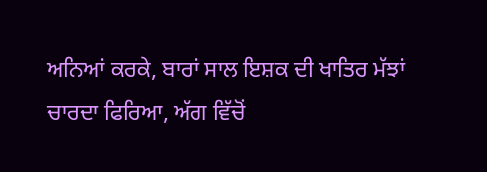ਅਨਿਆਂ ਕਰਕੇ, ਬਾਰਾਂ ਸਾਲ ਇਸ਼ਕ ਦੀ ਖਾਤਿਰ ਮੱਝਾਂ ਚਾਰਦਾ ਫਿਰਿਆ, ਅੱਗ ਵਿੱਚੋਂ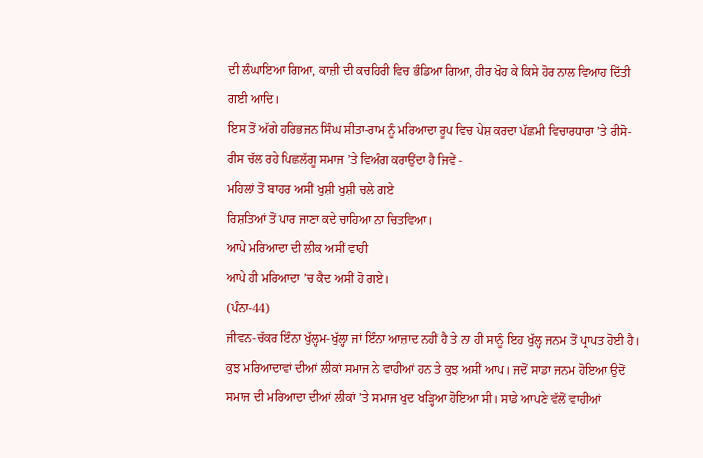ਦੀ ਲੰਘਾਇਆ ਗਿਆ, ਕਾਜ਼ੀ ਦੀ ਕਚਹਿਰੀ ਵਿਚ ਭੰਡਿਆ ਗਿਆ, ਹੀਰ ਖੋਹ ਕੇ ਕਿਸੇ ਹੋਰ ਨਾਲ ਵਿਆਹ ਦਿੱਤੀ ਗਈ ਆਦਿ।
ਇਸ ਤੋਂ ਅੱਗੇ ਹਰਿਭਜਨ ਸਿੰਘ ਸੀਤਾ-ਰਾਮ ਨੂੰ ਮਰਿਆਦਾ ਰੂਪ ਵਿਚ ਪੇਸ਼ ਕਰਦਾ ਪੱਛਮੀ ਵਿਚਾਰਧਾਰਾ ’ਤੇ ਰੀਸੋ-ਰੀਸ ਚੱਲ ਰਹੇ ਪਿਛਲੱਗੂ ਸਮਾਜ ’ਤੇ ਵਿਅੰਗ ਕਰਾਉਂਦਾ ਹੈ ਜਿਵੇਂ -
ਮਹਿਲਾਂ ਤੋਂ ਬਾਹਰ ਅਸੀਂ ਖੁਸ਼ੀ ਖੁਸ਼ੀ ਚਲੇ ਗਏ
ਰਿਸ਼ਤਿਆਂ ਤੋਂ ਪਾਰ ਜਾਣਾ ਕਦੇ ਚਾਹਿਆ ਨਾ ਚਿਤਵਿਆ।
ਆਪੇ ਮਰਿਆਦਾ ਦੀ ਲੀਕ ਅਸੀਂ ਵਾਹੀ
ਆਪੇ ਹੀ ਮਰਿਆਦਾ ’ਚ ਕੈਦ ਅਸੀਂ ਹੋ ਗਏ।
(ਪੰਨਾ-44)
ਜੀਵਨ-ਚੱਕਰ ਇੰਨਾ ਖੁੱਲ੍ਹਮ-ਖੁੱਲ੍ਹਾ ਜਾਂ ਇੰਨਾ ਆਜ਼ਾਦ ਨਹੀਂ ਹੈ ਤੇ ਨਾ ਹੀ ਸਾਨੂੰ ਇਹ ਖੁੱਲ੍ਹ ਜਨਮ ਤੋਂ ਪ੍ਰਾਪਤ ਹੋਈ ਹੈ। ਕੁਝ ਮਰਿਆਦਾਵਾਂ ਦੀਆਂ ਲੀਕਾਂ ਸਮਾਜ ਨੇ ਵਾਹੀਆਂ ਹਨ ਤੇ ਕੁਝ ਅਸੀਂ ਆਪ। ਜਦੋਂ ਸਾਡਾ ਜਨਮ ਹੋਇਆ ਉਦੋਂ ਸਮਾਜ ਦੀ ਮਰਿਆਦਾ ਦੀਆਂ ਲੀਕਾਂ ’ਤੇ ਸਮਾਜ ਖੁਦ ਖੜ੍ਹਿਆ ਹੋਇਆ ਸੀ। ਸਾਡੇ ਆਪਣੇ ਵੱਲੋਂ ਵਾਹੀਆਂ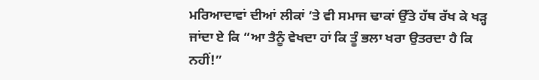ਮਰਿਆਦਾਵਾਂ ਦੀਆਂ ਲੀਕਾਂ ’ਤੇ ਵੀ ਸਮਾਜ ਢਾਕਾਂ ਉੱਤੇ ਹੱਥ ਰੱਖ ਕੇ ਖੜ੍ਹ ਜਾਂਦਾ ਏ ਕਿ “ਆ ਤੈਨੂੰ ਵੇਖਦਾ ਹਾਂ ਕਿ ਤੂੰ ਭਲਾ ਖਰਾ ਉਤਰਦਾ ਹੈ ਕਿ ਨਹੀਂ!”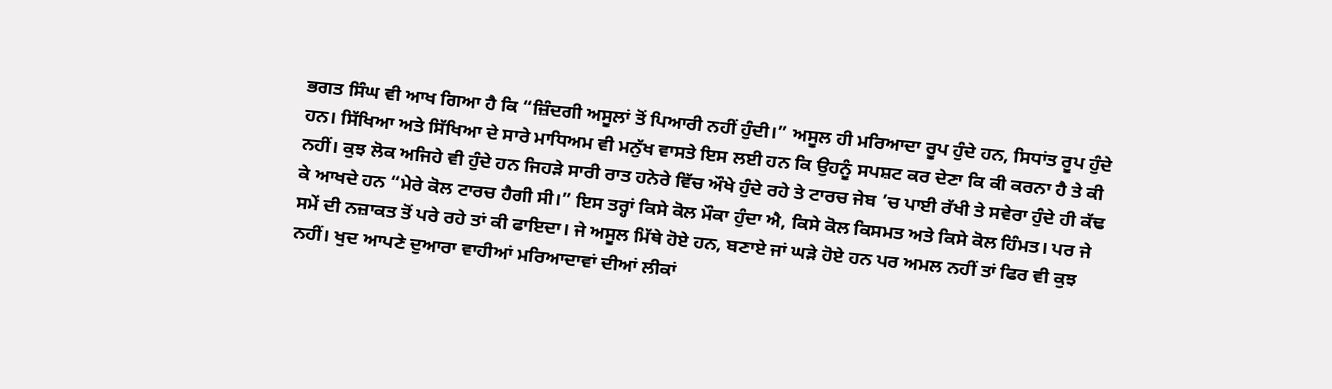ਭਗਤ ਸਿੰਘ ਵੀ ਆਖ ਗਿਆ ਹੈ ਕਿ “ਜ਼ਿੰਦਗੀ ਅਸੂਲਾਂ ਤੋਂ ਪਿਆਰੀ ਨਹੀਂ ਹੁੰਦੀ।” ਅਸੂਲ ਹੀ ਮਰਿਆਦਾ ਰੂਪ ਹੁੰਦੇ ਹਨ, ਸਿਧਾਂਤ ਰੂਪ ਹੁੰਦੇ ਹਨ। ਸਿੱਖਿਆ ਅਤੇ ਸਿੱਖਿਆ ਦੇ ਸਾਰੇ ਮਾਧਿਅਮ ਵੀ ਮਨੁੱਖ ਵਾਸਤੇ ਇਸ ਲਈ ਹਨ ਕਿ ਉਹਨੂੰ ਸਪਸ਼ਟ ਕਰ ਦੇਣਾ ਕਿ ਕੀ ਕਰਨਾ ਹੈ ਤੇ ਕੀ ਨਹੀਂ। ਕੁਝ ਲੋਕ ਅਜਿਹੇ ਵੀ ਹੁੰਦੇ ਹਨ ਜਿਹੜੇ ਸਾਰੀ ਰਾਤ ਹਨੇਰੇ ਵਿੱਚ ਔਖੇ ਹੁੰਦੇ ਰਹੇ ਤੇ ਟਾਰਚ ਜੇਬ ’ਚ ਪਾਈ ਰੱਖੀ ਤੇ ਸਵੇਰਾ ਹੁੰਦੇ ਹੀ ਕੱਢ ਕੇ ਆਖਦੇ ਹਨ “ਮੇਰੇ ਕੋਲ ਟਾਰਚ ਹੈਗੀ ਸੀ।” ਇਸ ਤਰ੍ਹਾਂ ਕਿਸੇ ਕੋਲ ਮੌਕਾ ਹੁੰਦਾ ਐ, ਕਿਸੇ ਕੋਲ ਕਿਸਮਤ ਅਤੇ ਕਿਸੇ ਕੋਲ ਹਿੰਮਤ। ਪਰ ਜੇ ਸਮੇਂ ਦੀ ਨਜ਼ਾਕਤ ਤੋਂ ਪਰੇ ਰਹੇ ਤਾਂ ਕੀ ਫਾਇਦਾ। ਜੇ ਅਸੂਲ ਮਿੱਥੇ ਹੋਏ ਹਨ, ਬਣਾਏ ਜਾਂ ਘੜੇ ਹੋਏ ਹਨ ਪਰ ਅਮਲ ਨਹੀਂ ਤਾਂ ਫਿਰ ਵੀ ਕੁਝ ਨਹੀਂ। ਖੁਦ ਆਪਣੇ ਦੁਆਰਾ ਵਾਹੀਆਂ ਮਰਿਆਦਾਵਾਂ ਦੀਆਂ ਲੀਕਾਂ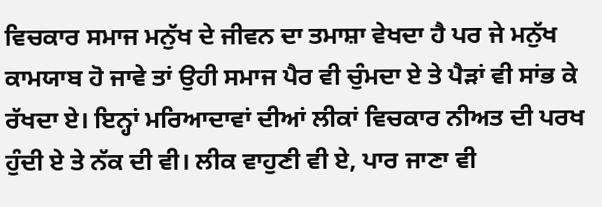ਵਿਚਕਾਰ ਸਮਾਜ ਮਨੁੱਖ ਦੇ ਜੀਵਨ ਦਾ ਤਮਾਸ਼ਾ ਵੇਖਦਾ ਹੈ ਪਰ ਜੇ ਮਨੁੱਖ ਕਾਮਯਾਬ ਹੋ ਜਾਵੇ ਤਾਂ ਉਹੀ ਸਮਾਜ ਪੈਰ ਵੀ ਚੁੰਮਦਾ ਏ ਤੇ ਪੈੜਾਂ ਵੀ ਸਾਂਭ ਕੇ ਰੱਖਦਾ ਏ। ਇਨ੍ਹਾਂ ਮਰਿਆਦਾਵਾਂ ਦੀਆਂ ਲੀਕਾਂ ਵਿਚਕਾਰ ਨੀਅਤ ਦੀ ਪਰਖ ਹੁੰਦੀ ਏ ਤੇ ਨੱਕ ਦੀ ਵੀ। ਲੀਕ ਵਾਹੁਣੀ ਵੀ ਏ, ਪਾਰ ਜਾਣਾ ਵੀ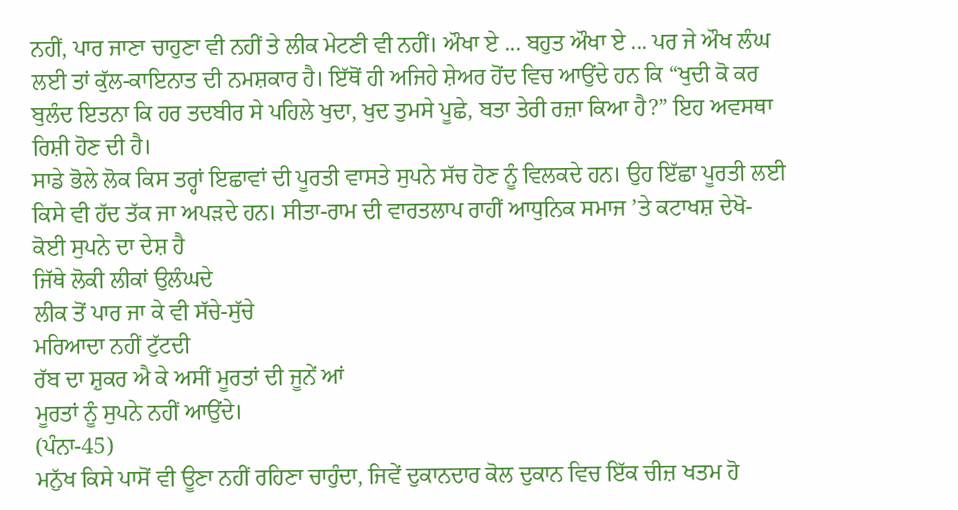ਨਹੀਂ, ਪਾਰ ਜਾਣਾ ਚਾਹੁਣਾ ਵੀ ਨਹੀਂ ਤੇ ਲੀਕ ਮੇਟਣੀ ਵੀ ਨਹੀਂ। ਔਖਾ ਏ ... ਬਹੁਤ ਔਖਾ ਏ ... ਪਰ ਜੇ ਔਖ ਲੰਘ ਲਈ ਤਾਂ ਕੁੱਲ-ਕਾਇਨਾਤ ਦੀ ਨਮਸ਼ਕਾਰ ਹੈ। ਇੱਥੋਂ ਹੀ ਅਜਿਹੇ ਸ਼ੇਅਰ ਹੋਂਦ ਵਿਚ ਆਉਂਦੇ ਹਨ ਕਿ “ਖੁਦੀ ਕੋ ਕਰ ਬੁਲੰਦ ਇਤਨਾ ਕਿ ਹਰ ਤਦਬੀਰ ਸੇ ਪਹਿਲੇ ਖੁਦਾ, ਖੁਦ ਤੁਮਸੇ ਪੂਛੇ, ਬਤਾ ਤੇਰੀ ਰਜ਼ਾ ਕਿਆ ਹੈ?” ਇਹ ਅਵਸਥਾ ਰਿਸ਼ੀ ਹੋਣ ਦੀ ਹੈ।
ਸਾਡੇ ਭੋਲੇ ਲੋਕ ਕਿਸ ਤਰ੍ਹਾਂ ਇਛਾਵਾਂ ਦੀ ਪੂਰਤੀ ਵਾਸਤੇ ਸੁਪਨੇ ਸੱਚ ਹੋਣ ਨੂੰ ਵਿਲਕਦੇ ਹਨ। ਉਹ ਇੱਛਾ ਪੂਰਤੀ ਲਈ ਕਿਸੇ ਵੀ ਹੱਦ ਤੱਕ ਜਾ ਅਪੜਦੇ ਹਨ। ਸੀਤਾ-ਰਾਮ ਦੀ ਵਾਰਤਲਾਪ ਰਾਹੀਂ ਆਧੁਨਿਕ ਸਮਾਜ ’ਤੇ ਕਟਾਖਸ਼ ਦੇਖੋ-
ਕੋਈ ਸੁਪਨੇ ਦਾ ਦੇਸ਼ ਹੈ
ਜਿੱਥੇ ਲੋਕੀ ਲੀਕਾਂ ਉਲੰਘਦੇ
ਲੀਕ ਤੋਂ ਪਾਰ ਜਾ ਕੇ ਵੀ ਸੱਚੇ-ਸੁੱਚੇ
ਮਰਿਆਦਾ ਨਹੀਂ ਟੁੱਟਦੀ
ਰੱਬ ਦਾ ਸ਼ੁਕਰ ਐ ਕੇ ਅਸੀਂ ਮੂਰਤਾਂ ਦੀ ਜੂਨੇਂ ਆਂ
ਮੂਰਤਾਂ ਨੂੰ ਸੁਪਨੇ ਨਹੀਂ ਆਉਂਦੇ।
(ਪੰਨਾ-45)
ਮਨੁੱਖ ਕਿਸੇ ਪਾਸੋਂ ਵੀ ਊਣਾ ਨਹੀਂ ਰਹਿਣਾ ਚਾਹੁੰਦਾ, ਜਿਵੇਂ ਦੁਕਾਨਦਾਰ ਕੋਲ ਦੁਕਾਨ ਵਿਚ ਇੱਕ ਚੀਜ਼ ਖਤਮ ਹੋ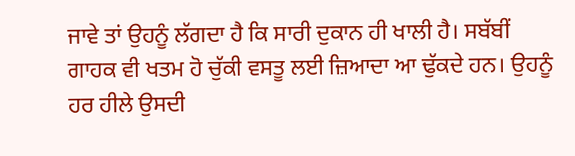ਜਾਵੇ ਤਾਂ ਉਹਨੂੰ ਲੱਗਦਾ ਹੈ ਕਿ ਸਾਰੀ ਦੁਕਾਨ ਹੀ ਖਾਲੀ ਹੈ। ਸਬੱਬੀਂ ਗਾਹਕ ਵੀ ਖਤਮ ਹੋ ਚੁੱਕੀ ਵਸਤੂ ਲਈ ਜ਼ਿਆਦਾ ਆ ਢੁੱਕਦੇ ਹਨ। ਉਹਨੂੰ ਹਰ ਹੀਲੇ ਉਸਦੀ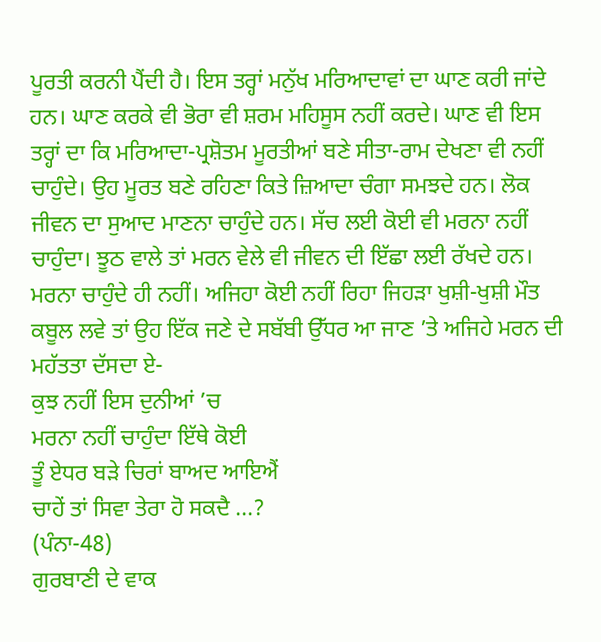ਪੂਰਤੀ ਕਰਨੀ ਪੈਂਦੀ ਹੈ। ਇਸ ਤਰ੍ਹਾਂ ਮਨੁੱਖ ਮਰਿਆਦਾਵਾਂ ਦਾ ਘਾਣ ਕਰੀ ਜਾਂਦੇ ਹਨ। ਘਾਣ ਕਰਕੇ ਵੀ ਭੋਰਾ ਵੀ ਸ਼ਰਮ ਮਹਿਸੂਸ ਨਹੀਂ ਕਰਦੇ। ਘਾਣ ਵੀ ਇਸ ਤਰ੍ਹਾਂ ਦਾ ਕਿ ਮਰਿਆਦਾ-ਪ੍ਰਸ਼ੋਤਮ ਮੂਰਤੀਆਂ ਬਣੇ ਸੀਤਾ-ਰਾਮ ਦੇਖਣਾ ਵੀ ਨਹੀਂ ਚਾਹੁੰਦੇ। ਉਹ ਮੂਰਤ ਬਣੇ ਰਹਿਣਾ ਕਿਤੇ ਜ਼ਿਆਦਾ ਚੰਗਾ ਸਮਝਦੇ ਹਨ। ਲੋਕ ਜੀਵਨ ਦਾ ਸੁਆਦ ਮਾਣਨਾ ਚਾਹੁੰਦੇ ਹਨ। ਸੱਚ ਲਈ ਕੋਈ ਵੀ ਮਰਨਾ ਨਹੀਂ ਚਾਹੁੰਦਾ। ਝੂਠ ਵਾਲੇ ਤਾਂ ਮਰਨ ਵੇਲੇ ਵੀ ਜੀਵਨ ਦੀ ਇੱਛਾ ਲਈ ਰੱਖਦੇ ਹਨ। ਮਰਨਾ ਚਾਹੁੰਦੇ ਹੀ ਨਹੀਂ। ਅਜਿਹਾ ਕੋਈ ਨਹੀਂ ਰਿਹਾ ਜਿਹੜਾ ਖੁਸ਼ੀ-ਖੁਸ਼ੀ ਮੌਤ ਕਬੂਲ ਲਵੇ ਤਾਂ ਉਹ ਇੱਕ ਜਣੇ ਦੇ ਸਬੱਬੀ ਉੱਧਰ ਆ ਜਾਣ ’ਤੇ ਅਜਿਹੇ ਮਰਨ ਦੀ ਮਹੱਤਤਾ ਦੱਸਦਾ ਏ-
ਕੁਝ ਨਹੀਂ ਇਸ ਦੁਨੀਆਂ ’ਚ
ਮਰਨਾ ਨਹੀਂ ਚਾਹੁੰਦਾ ਇੱਥੇ ਕੋਈ
ਤੂੰ ਏਧਰ ਬੜੇ ਚਿਰਾਂ ਬਾਅਦ ਆਇਐਂ
ਚਾਹੇਂ ਤਾਂ ਸਿਵਾ ਤੇਰਾ ਹੋ ਸਕਦੈ ...?
(ਪੰਨਾ-48)
ਗੁਰਬਾਣੀ ਦੇ ਵਾਕ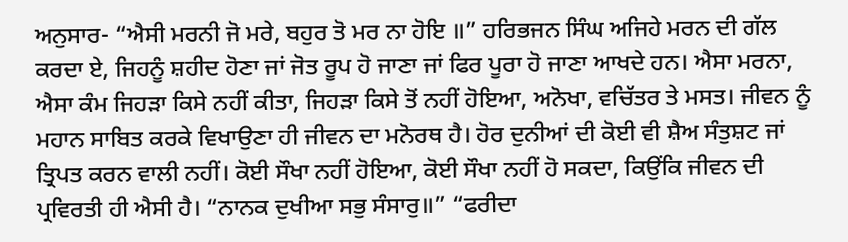ਅਨੁਸਾਰ- “ਐਸੀ ਮਰਨੀ ਜੋ ਮਰੇ, ਬਹੁਰ ਤੋ ਮਰ ਨਾ ਹੋਇ ॥” ਹਰਿਭਜਨ ਸਿੰਘ ਅਜਿਹੇ ਮਰਨ ਦੀ ਗੱਲ ਕਰਦਾ ਏ, ਜਿਹਨੂੰ ਸ਼ਹੀਦ ਹੋਣਾ ਜਾਂ ਜੋਤ ਰੂਪ ਹੋ ਜਾਣਾ ਜਾਂ ਫਿਰ ਪੂਰਾ ਹੋ ਜਾਣਾ ਆਖਦੇ ਹਨ। ਐਸਾ ਮਰਨਾ, ਐਸਾ ਕੰਮ ਜਿਹੜਾ ਕਿਸੇ ਨਹੀਂ ਕੀਤਾ, ਜਿਹੜਾ ਕਿਸੇ ਤੋਂ ਨਹੀਂ ਹੋਇਆ, ਅਨੋਖਾ, ਵਚਿੱਤਰ ਤੇ ਮਸਤ। ਜੀਵਨ ਨੂੰ ਮਹਾਨ ਸਾਬਿਤ ਕਰਕੇ ਵਿਖਾਉਣਾ ਹੀ ਜੀਵਨ ਦਾ ਮਨੋਰਥ ਹੈ। ਹੋਰ ਦੁਨੀਆਂ ਦੀ ਕੋਈ ਵੀ ਸ਼ੈਅ ਸੰਤੁਸ਼ਟ ਜਾਂ ਤ੍ਰਿਪਤ ਕਰਨ ਵਾਲੀ ਨਹੀਂ। ਕੋਈ ਸੌਖਾ ਨਹੀਂ ਹੋਇਆ, ਕੋਈ ਸੌਖਾ ਨਹੀਂ ਹੋ ਸਕਦਾ, ਕਿਉਂਕਿ ਜੀਵਨ ਦੀ ਪ੍ਰਵਿਰਤੀ ਹੀ ਐਸੀ ਹੈ। “ਨਾਨਕ ਦੁਖੀਆ ਸਭੁ ਸੰਸਾਰੁ॥” “ਫਰੀਦਾ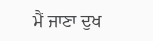ਮੈਂ ਜਾਣਾ ਦੁਖ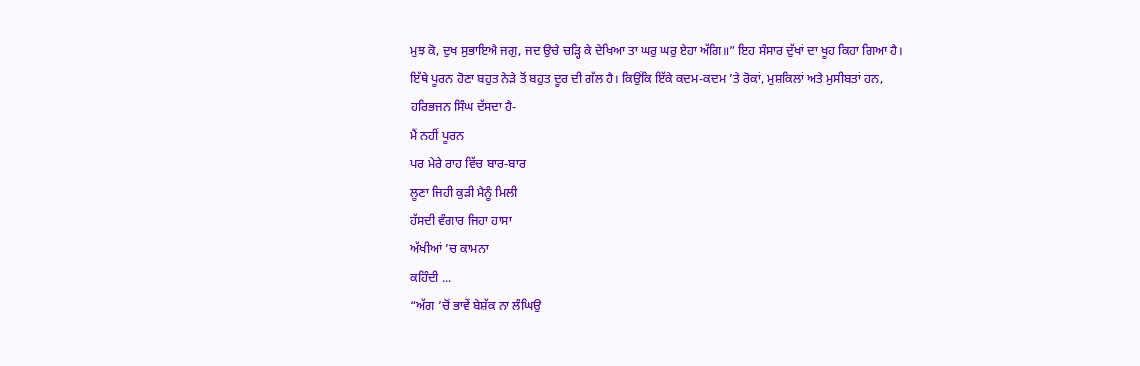ਮੁਝ ਕੋ, ਦੁਖ ਸੁਭਾਇਐ ਜਗੁ, ਜਦ ਉਚੇ ਚੜ੍ਹਿ ਕੇ ਦੇਖਿਆ ਤਾ ਘਰੁ ਘਰੁ ਏਹਾ ਅੱਗਿ॥” ਇਹ ਸੰਸਾਰ ਦੁੱਖਾਂ ਦਾ ਖੂਹ ਕਿਹਾ ਗਿਆ ਹੈ। ਇੱਥੇ ਪੂਰਨ ਹੋਣਾ ਬਹੁਤ ਨੇੜੇ ਤੋਂ ਬਹੁਤ ਦੂਰ ਦੀ ਗੱਲ ਹੈ। ਕਿਉਂਕਿ ਇੱਕੇ ਕਦਮ-ਕਦਮ ’ਤੇ ਰੋਕਾਂ, ਮੁਸ਼ਕਿਲਾਂ ਅਤੇ ਮੁਸੀਬਤਾਂ ਹਨ, ਹਰਿਭਜਨ ਸਿੰਘ ਦੱਸਦਾ ਹੈ-
ਮੈਂ ਨਹੀਂ ਪੂਰਨ
ਪਰ ਮੇਰੇ ਰਾਹ ਵਿੱਚ ਬਾਰ-ਬਾਰ
ਲੂਣਾ ਜਿਹੀ ਕੁੜੀ ਮੈਨੂੰ ਮਿਲੀ
ਹੱਸਦੀ ਵੰਗਾਰ ਜਿਹਾ ਹਾਸਾ
ਅੱਖੀਆਂ ’ਚ ਕਾਮਨਾ
ਕਹਿੰਦੀ ...
“ਅੱਗ ’ਚੋਂ ਭਾਵੇਂ ਬੇਸ਼ੱਕ ਨਾ ਲੰਘਿਉ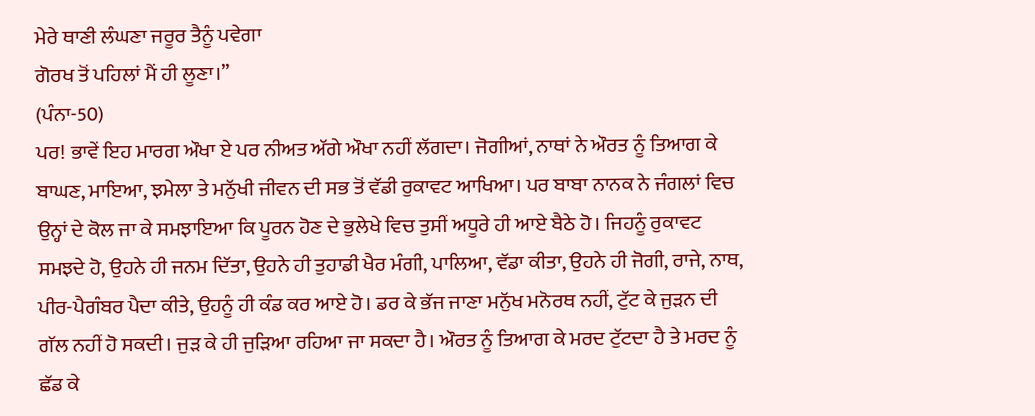ਮੇਰੇ ਥਾਣੀ ਲੰਘਣਾ ਜਰੂਰ ਤੈਨੂੰ ਪਵੇਗਾ
ਗੋਰਖ ਤੋਂ ਪਹਿਲਾਂ ਮੈਂ ਹੀ ਲੂਣਾ।”
(ਪੰਨਾ-50)
ਪਰ! ਭਾਵੇਂ ਇਹ ਮਾਰਗ ਔਖਾ ਏ ਪਰ ਨੀਅਤ ਅੱਗੇ ਔਖਾ ਨਹੀਂ ਲੱਗਦਾ। ਜੋਗੀਆਂ, ਨਾਥਾਂ ਨੇ ਔਰਤ ਨੂੰ ਤਿਆਗ ਕੇ ਬਾਘਣ, ਮਾਇਆ, ਝਮੇਲਾ ਤੇ ਮਨੁੱਖੀ ਜੀਵਨ ਦੀ ਸਭ ਤੋਂ ਵੱਡੀ ਰੁਕਾਵਟ ਆਖਿਆ। ਪਰ ਬਾਬਾ ਨਾਨਕ ਨੇ ਜੰਗਲਾਂ ਵਿਚ ਉਨ੍ਹਾਂ ਦੇ ਕੋਲ ਜਾ ਕੇ ਸਮਝਾਇਆ ਕਿ ਪੂਰਨ ਹੋਣ ਦੇ ਭੁਲੇਖੇ ਵਿਚ ਤੁਸੀਂ ਅਧੂਰੇ ਹੀ ਆਏ ਬੈਠੇ ਹੋ। ਜਿਹਨੂੰ ਰੁਕਾਵਟ ਸਮਝਦੇ ਹੋ, ਉਹਨੇ ਹੀ ਜਨਮ ਦਿੱਤਾ, ਉਹਨੇ ਹੀ ਤੁਹਾਡੀ ਖੈਰ ਮੰਗੀ, ਪਾਲਿਆ, ਵੱਡਾ ਕੀਤਾ, ਉਹਨੇ ਹੀ ਜੋਗੀ, ਰਾਜੇ, ਨਾਥ, ਪੀਰ-ਪੈਗੰਬਰ ਪੈਦਾ ਕੀਤੇ, ਉਹਨੂੰ ਹੀ ਕੰਡ ਕਰ ਆਏ ਹੋ। ਡਰ ਕੇ ਭੱਜ ਜਾਣਾ ਮਨੁੱਖ ਮਨੋਰਥ ਨਹੀਂ, ਟੁੱਟ ਕੇ ਜੁੜਨ ਦੀ ਗੱਲ ਨਹੀਂ ਹੋ ਸਕਦੀ। ਜੁੜ ਕੇ ਹੀ ਜੁੜਿਆ ਰਹਿਆ ਜਾ ਸਕਦਾ ਹੈ। ਔਰਤ ਨੂੰ ਤਿਆਗ ਕੇ ਮਰਦ ਟੁੱਟਦਾ ਹੈ ਤੇ ਮਰਦ ਨੂੰ ਛੱਡ ਕੇ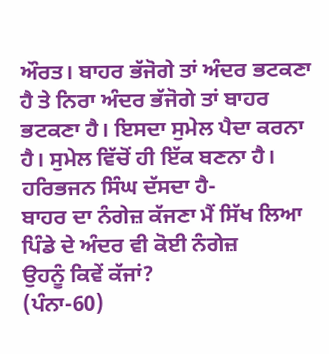ਔਰਤ। ਬਾਹਰ ਭੱਜੋਗੇ ਤਾਂ ਅੰਦਰ ਭਟਕਣਾ ਹੈ ਤੇ ਨਿਰਾ ਅੰਦਰ ਭੱਜੋਗੇ ਤਾਂ ਬਾਹਰ ਭਟਕਣਾ ਹੈ। ਇਸਦਾ ਸੁਮੇਲ ਪੈਦਾ ਕਰਨਾ ਹੈ। ਸੁਮੇਲ ਵਿੱਚੋਂ ਹੀ ਇੱਕ ਬਣਨਾ ਹੈ। ਹਰਿਭਜਨ ਸਿੰਘ ਦੱਸਦਾ ਹੈ-
ਬਾਹਰ ਦਾ ਨੰਗੇਜ਼ ਕੱਜਣਾ ਮੈਂ ਸਿੱਖ ਲਿਆ
ਪਿੰਡੇ ਦੇ ਅੰਦਰ ਵੀ ਕੋਈ ਨੰਗੇਜ਼
ਉਹਨੂੰ ਕਿਵੇਂ ਕੱਜਾਂ?
(ਪੰਨਾ-60)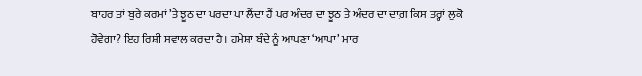ਬਾਹਰ ਤਾਂ ਬੁਰੇ ਕਰਮਾਂ ’ਤੇ ਝੂਠ ਦਾ ਪਰਦਾ ਪਾ ਲੈਂਦਾ ਹੈਂ ਪਰ ਅੰਦਰ ਦਾ ਝੂਠ ਤੇ ਅੰਦਰ ਦਾ ਦਾਗ਼ ਕਿਸ ਤਰ੍ਹਾਂ ਲੁਕੋ ਹੋਵੇਗਾ? ਇਹ ਰਿਸ਼ੀ ਸਵਾਲ ਕਰਦਾ ਹੈ। ਹਮੇਸ਼ਾ ਬੰਦੇ ਨੂੰ ਆਪਣਾ ‘ਆਪਾ’ ਮਾਰ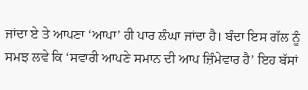ਜਾਂਦਾ ਏ ਤੇ ਆਪਣਾ ‘ਆਪਾ’ ਹੀ ਪਾਰ ਲੰਘਾ ਜਾਂਦਾ ਹੈ। ਬੰਦਾ ਇਸ ਗੱਲ ਨੂੰ ਸਮਝ ਲਵੇ ਕਿ ‘ਸਵਾਰੀ ਆਪਣੇ ਸਮਾਨ ਦੀ ਆਪ ਜ਼ਿੰਮੇਵਾਰ ਹੈ’ ਇਹ ਬੱਸਾਂ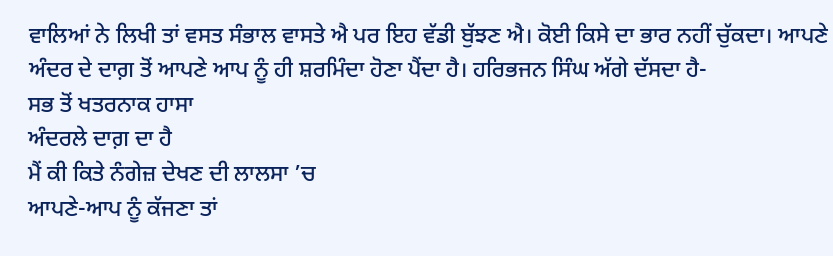ਵਾਲਿਆਂ ਨੇ ਲਿਖੀ ਤਾਂ ਵਸਤ ਸੰਭਾਲ ਵਾਸਤੇ ਐ ਪਰ ਇਹ ਵੱਡੀ ਬੁੱਝਣ ਐ। ਕੋਈ ਕਿਸੇ ਦਾ ਭਾਰ ਨਹੀਂ ਚੁੱਕਦਾ। ਆਪਣੇ ਅੰਦਰ ਦੇ ਦਾਗ਼ ਤੋਂ ਆਪਣੇ ਆਪ ਨੂੰ ਹੀ ਸ਼ਰਮਿੰਦਾ ਹੋਣਾ ਪੈਂਦਾ ਹੈ। ਹਰਿਭਜਨ ਸਿੰਘ ਅੱਗੇ ਦੱਸਦਾ ਹੈ-
ਸਭ ਤੋਂ ਖਤਰਨਾਕ ਹਾਸਾ
ਅੰਦਰਲੇ ਦਾਗ਼ ਦਾ ਹੈ
ਮੈਂ ਕੀ ਕਿਤੇ ਨੰਗੇਜ਼ ਦੇਖਣ ਦੀ ਲਾਲਸਾ ’ਚ
ਆਪਣੇ-ਆਪ ਨੂੰ ਕੱਜਣਾ ਤਾਂ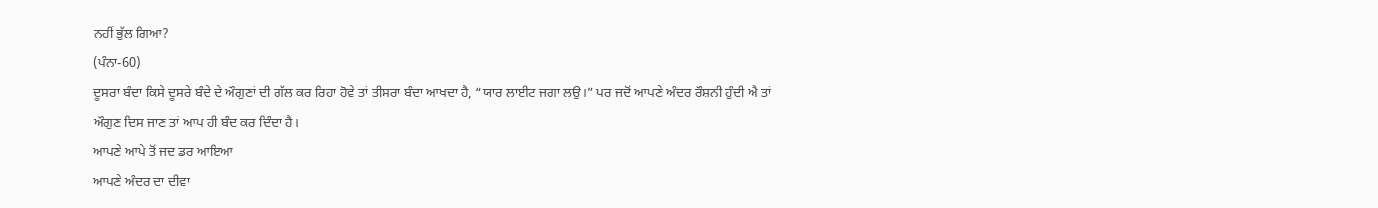ਨਹੀਂ ਭੁੱਲ ਗਿਆ?
(ਪੰਨਾ-60)
ਦੂਸਰਾ ਬੰਦਾ ਕਿਸੇ ਦੂਸਰੇ ਬੰਦੇ ਦੇ ਔਗੁਣਾਂ ਦੀ ਗੱਲ ਕਰ ਰਿਹਾ ਹੋਵੇ ਤਾਂ ਤੀਸਰਾ ਬੰਦਾ ਆਖਦਾ ਹੈ, “ਯਾਰ ਲਾਈਟ ਜਗਾ ਲਉ।” ਪਰ ਜਦੋਂ ਆਪਣੇ ਅੰਦਰ ਰੌਸ਼ਨੀ ਹੁੰਦੀ ਐ ਤਾਂ ਔਗੁਣ ਦਿਸ ਜਾਣ ਤਾਂ ਆਪ ਹੀ ਬੰਦ ਕਰ ਦਿੰਦਾ ਹੈ।
ਆਪਣੇ ਆਪੇ ਤੋਂ ਜਦ ਡਰ ਆਇਆ
ਆਪਣੇ ਅੰਦਰ ਦਾ ਦੀਵਾ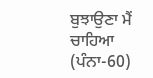ਬੁਝਾਉਣਾ ਮੈਂ ਚਾਹਿਆ
(ਪੰਨਾ-60)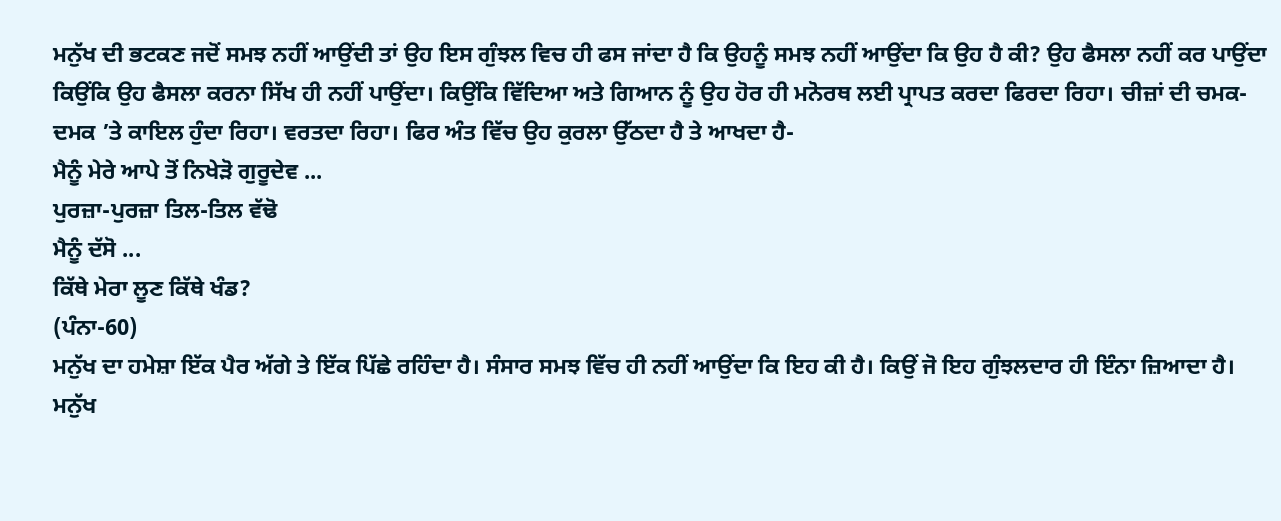ਮਨੁੱਖ ਦੀ ਭਟਕਣ ਜਦੋਂ ਸਮਝ ਨਹੀਂ ਆਉਂਦੀ ਤਾਂ ਉਹ ਇਸ ਗੁੰਝਲ ਵਿਚ ਹੀ ਫਸ ਜਾਂਦਾ ਹੈ ਕਿ ਉਹਨੂੰ ਸਮਝ ਨਹੀਂ ਆਉਂਦਾ ਕਿ ਉਹ ਹੈ ਕੀ? ਉਹ ਫੈਸਲਾ ਨਹੀਂ ਕਰ ਪਾਉਂਦਾ ਕਿਉਂਕਿ ਉਹ ਫੈਸਲਾ ਕਰਨਾ ਸਿੱਖ ਹੀ ਨਹੀਂ ਪਾਉਂਦਾ। ਕਿਉਂਕਿ ਵਿੱਦਿਆ ਅਤੇ ਗਿਆਨ ਨੂੰ ਉਹ ਹੋਰ ਹੀ ਮਨੋਰਥ ਲਈ ਪ੍ਰਾਪਤ ਕਰਦਾ ਫਿਰਦਾ ਰਿਹਾ। ਚੀਜ਼ਾਂ ਦੀ ਚਮਕ-ਦਮਕ ’ਤੇ ਕਾਇਲ ਹੁੰਦਾ ਰਿਹਾ। ਵਰਤਦਾ ਰਿਹਾ। ਫਿਰ ਅੰਤ ਵਿੱਚ ਉਹ ਕੁਰਲਾ ਉੱਠਦਾ ਹੈ ਤੇ ਆਖਦਾ ਹੈ-
ਮੈਨੂੰ ਮੇਰੇ ਆਪੇ ਤੋਂ ਨਿਖੇੜੋ ਗੁਰੂਦੇਵ ...
ਪੁਰਜ਼ਾ-ਪੁਰਜ਼ਾ ਤਿਲ-ਤਿਲ ਵੱਢੋ
ਮੈਨੂੰ ਦੱਸੋ ...
ਕਿੱਥੇ ਮੇਰਾ ਲੂਣ ਕਿੱਥੇ ਖੰਡ?
(ਪੰਨਾ-60)
ਮਨੁੱਖ ਦਾ ਹਮੇਸ਼ਾ ਇੱਕ ਪੈਰ ਅੱਗੇ ਤੇ ਇੱਕ ਪਿੱਛੇ ਰਹਿੰਦਾ ਹੈ। ਸੰਸਾਰ ਸਮਝ ਵਿੱਚ ਹੀ ਨਹੀਂ ਆਉਂਦਾ ਕਿ ਇਹ ਕੀ ਹੈ। ਕਿਉਂ ਜੋ ਇਹ ਗੁੰਝਲਦਾਰ ਹੀ ਇੰਨਾ ਜ਼ਿਆਦਾ ਹੈ। ਮਨੁੱਖ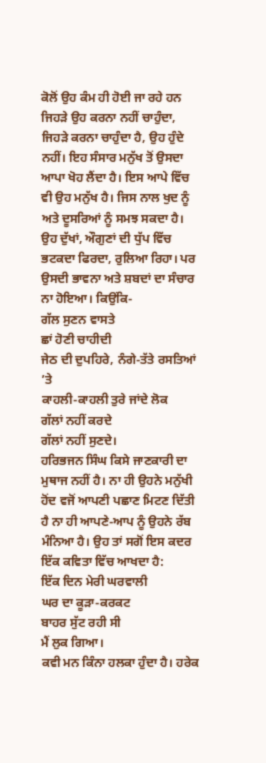ਕੋਲੋਂ ਉਹ ਕੰਮ ਹੀ ਹੋਈ ਜਾ ਰਹੇ ਹਨ ਜਿਹੜੇ ਉਹ ਕਰਨਾ ਨਹੀਂ ਚਾਹੁੰਦਾ, ਜਿਹੜੇ ਕਰਨਾ ਚਾਹੁੰਦਾ ਹੈ, ਉਹ ਹੁੰਦੇ ਨਹੀਂ। ਇਹ ਸੰਸਾਰ ਮਨੁੱਖ ਤੋਂ ਉਸਦਾ ਆਪਾ ਖੋਹ ਲੈਂਦਾ ਹੈ। ਇਸ ਆਪੇ ਵਿੱਚ ਵੀ ਉਹ ਮਨੁੱਖ ਹੈ। ਜਿਸ ਨਾਲ ਖੁਦ ਨੂੰ ਅਤੇ ਦੂਸਰਿਆਂ ਨੂੰ ਸਮਝ ਸਕਦਾ ਹੈ। ਉਹ ਦੁੱਖਾਂ, ਔਗੁਣਾਂ ਦੀ ਧੁੱਪ ਵਿੱਚ ਭਟਕਦਾ ਫਿਰਦਾ, ਰੁਲਿਆ ਰਿਹਾ। ਪਰ ਉਸਦੀ ਭਾਵਨਾ ਅਤੇ ਸ਼ਬਦਾਂ ਦਾ ਸੰਚਾਰ ਨਾ ਹੋਇਆ। ਕਿਉਂਕਿ-
ਗੱਲ ਸੁਣਨ ਵਾਸਤੇ
ਛਾਂ ਹੋਣੀ ਚਾਹੀਦੀ
ਜੇਠ ਦੀ ਦੁਪਹਿਰੇ, ਨੰਗੇ-ਤੱਤੇ ਰਸਤਿਆਂ ’ਤੇ
ਕਾਹਲੀ-ਕਾਹਲੀ ਤੁਰੇ ਜਾਂਦੇ ਲੋਕ
ਗੱਲਾਂ ਨਹੀਂ ਕਰਦੇ
ਗੱਲਾਂ ਨਹੀਂ ਸੁਣਦੇ।
ਹਰਿਭਜਨ ਸਿੰਘ ਕਿਸੇ ਜਾਣਕਾਰੀ ਦਾ ਮੁਥਾਜ ਨਹੀਂ ਹੈ। ਨਾ ਹੀ ਉਹਨੇ ਮਨੁੱਖੀ ਹੋਂਦ ਵਜੋਂ ਆਪਣੀ ਪਛਾਣ ਮਿਟਣ ਦਿੱਤੀ ਹੈ ਨਾ ਹੀ ਆਪਣੇ-ਆਪ ਨੂੰ ਉਹਨੇ ਰੱਬ ਮੰਨਿਆ ਹੈ। ਉਹ ਤਾਂ ਸਗੋਂ ਇਸ ਕਦਰ ਇੱਕ ਕਵਿਤਾ ਵਿੱਚ ਆਖਦਾ ਹੈ:
ਇੱਕ ਦਿਨ ਮੇਰੀ ਘਰਵਾਲੀ
ਘਰ ਦਾ ਕੂੜਾ-ਕਰਕਟ
ਬਾਹਰ ਸੁੱਟ ਰਹੀ ਸੀ
ਮੈਂ ਲੁਕ ਗਿਆ।
ਕਵੀ ਮਨ ਕਿੰਨਾ ਹਲਕਾ ਹੁੰਦਾ ਹੈ। ਹਰੇਕ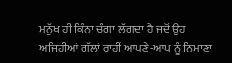ਮਨੁੱਖ ਹੀ ਕਿੰਨਾ ਚੰਗਾ ਲੱਗਦਾ ਹੈ ਜਦੋਂ ਉਹ ਅਜਿਹੀਆਂ ਗੱਲਾਂ ਰਾਹੀਂ ਆਪਣੇ-ਆਪ ਨੂੰ ਨਿਮਾਣਾ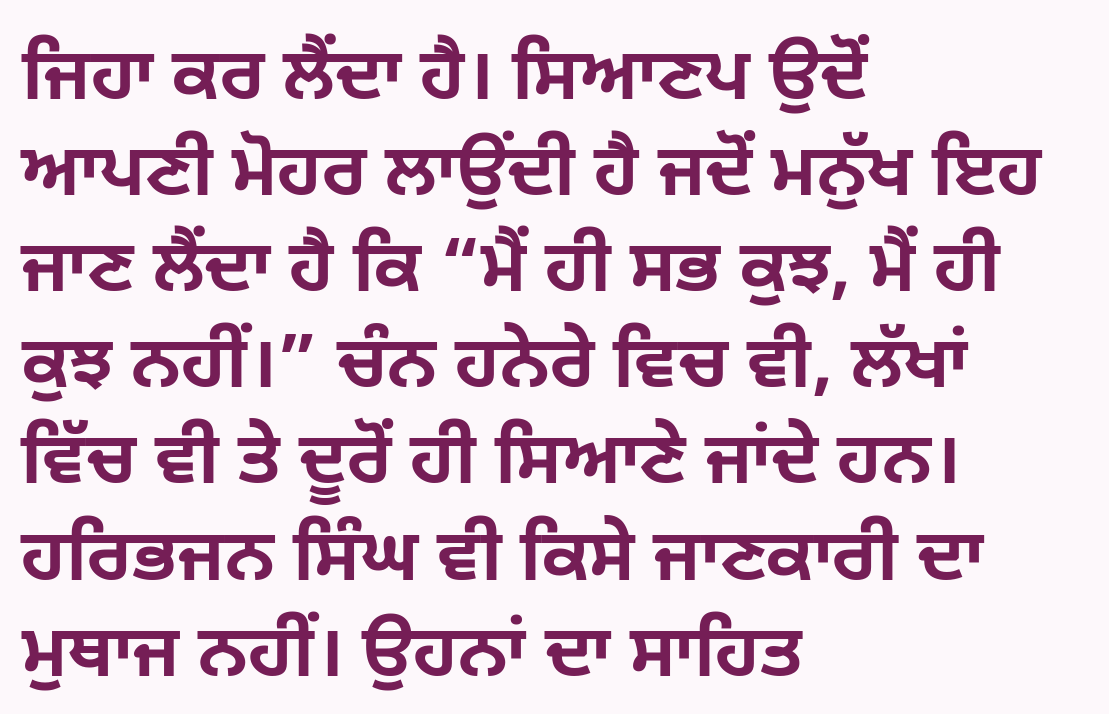ਜਿਹਾ ਕਰ ਲੈਂਦਾ ਹੈ। ਸਿਆਣਪ ਉਦੋਂ ਆਪਣੀ ਮੋਹਰ ਲਾਉਂਦੀ ਹੈ ਜਦੋਂ ਮਨੁੱਖ ਇਹ ਜਾਣ ਲੈਂਦਾ ਹੈ ਕਿ “ਮੈਂ ਹੀ ਸਭ ਕੁਝ, ਮੈਂ ਹੀ ਕੁਝ ਨਹੀਂ।” ਚੰਨ ਹਨੇਰੇ ਵਿਚ ਵੀ, ਲੱਖਾਂ ਵਿੱਚ ਵੀ ਤੇ ਦੂਰੋਂ ਹੀ ਸਿਆਣੇ ਜਾਂਦੇ ਹਨ। ਹਰਿਭਜਨ ਸਿੰਘ ਵੀ ਕਿਸੇ ਜਾਣਕਾਰੀ ਦਾ ਮੁਥਾਜ ਨਹੀਂ। ਉਹਨਾਂ ਦਾ ਸਾਹਿਤ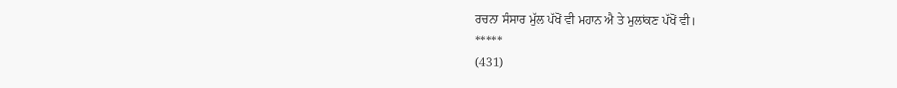ਰਚਨਾ ਸੰਸਾਰ ਮੁੱਲ ਪੱਖੋਂ ਵੀ ਮਹਾਨ ਐ ਤੇ ਮੁਲਾਂਕਣ ਪੱਖੋਂ ਵੀ।
*****
(431)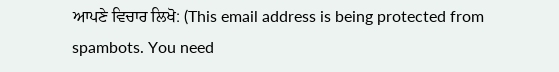ਆਪਣੇ ਵਿਚਾਰ ਲਿਖੋ: (This email address is being protected from spambots. You need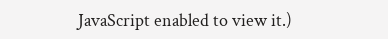JavaScript enabled to view it.)